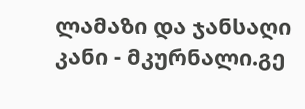ლამაზი და ჯანსაღი კანი - მკურნალი.გე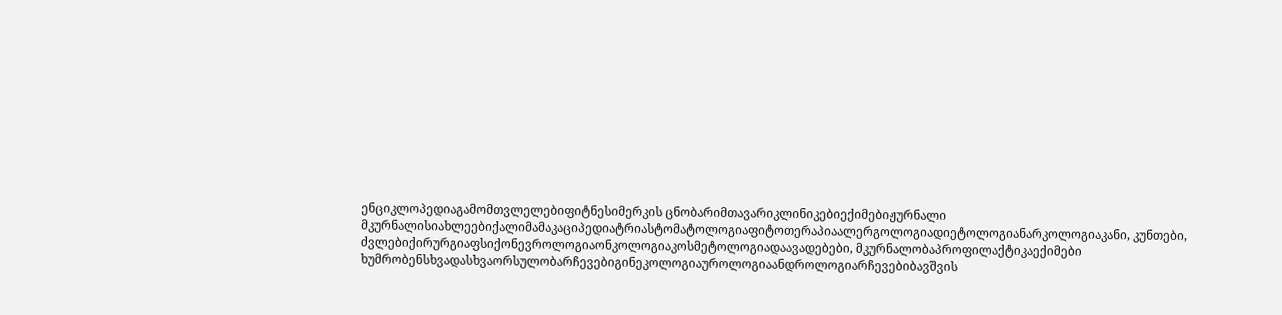ენციკლოპედიაგამომთვლელებიფიტნესიმერკის ცნობარიმთავარიკლინიკებიექიმებიჟურნალი მკურნალისიახლეებიქალიმამაკაციპედიატრიასტომატოლოგიაფიტოთერაპიაალერგოლოგიადიეტოლოგიანარკოლოგიაკანი, კუნთები, ძვლებიქირურგიაფსიქონევროლოგიაონკოლოგიაკოსმეტოლოგიადაავადებები, მკურნალობაპროფილაქტიკაექიმები ხუმრობენსხვადასხვაორსულობარჩევებიგინეკოლოგიაუროლოგიაანდროლოგიარჩევებიბავშვის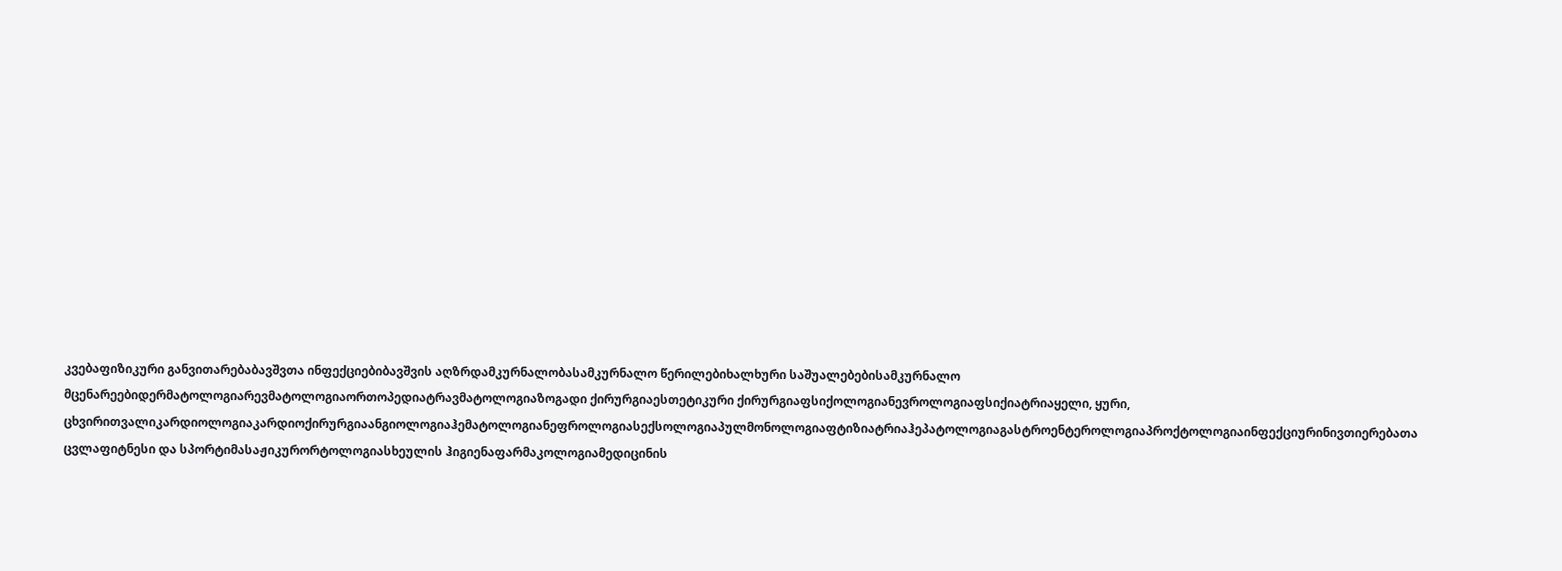კვებაფიზიკური განვითარებაბავშვთა ინფექციებიბავშვის აღზრდამკურნალობასამკურნალო წერილებიხალხური საშუალებებისამკურნალო მცენარეებიდერმატოლოგიარევმატოლოგიაორთოპედიატრავმატოლოგიაზოგადი ქირურგიაესთეტიკური ქირურგიაფსიქოლოგიანევროლოგიაფსიქიატრიაყელი, ყური, ცხვირითვალიკარდიოლოგიაკარდიოქირურგიაანგიოლოგიაჰემატოლოგიანეფროლოგიასექსოლოგიაპულმონოლოგიაფტიზიატრიაჰეპატოლოგიაგასტროენტეროლოგიაპროქტოლოგიაინფექციურინივთიერებათა ცვლაფიტნესი და სპორტიმასაჟიკურორტოლოგიასხეულის ჰიგიენაფარმაკოლოგიამედიცინის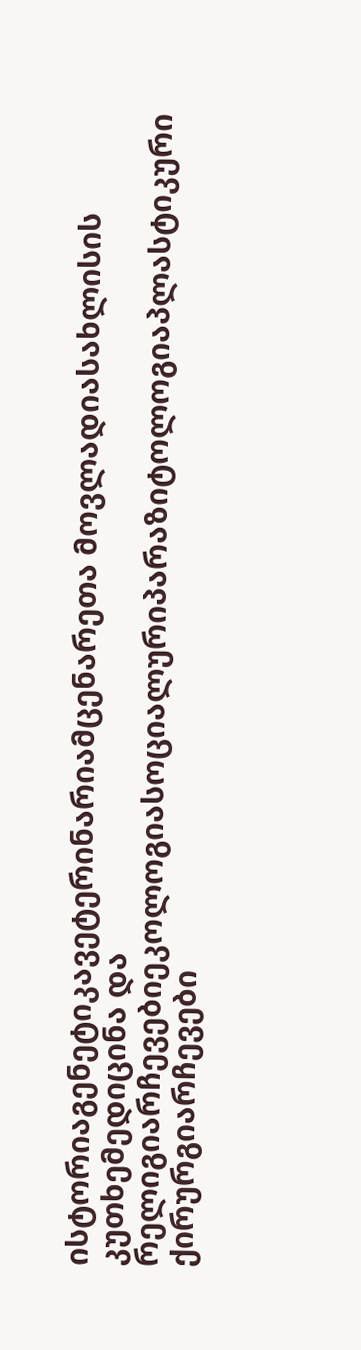ისტორიაგენეტიკავეტერინარიამცენარეთა მოვლადიასახლისის კუთხემედიცინა და რელიგიარჩევებიეკოლოგიასოციალურიპარაზიტოლოგიაპლასტიკური ქირურგიარჩევები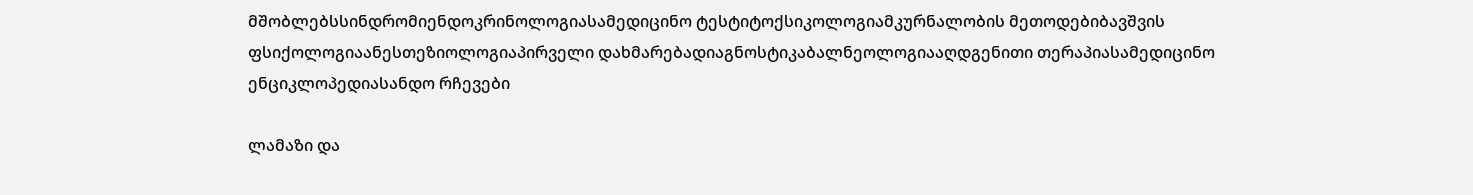მშობლებსსინდრომიენდოკრინოლოგიასამედიცინო ტესტიტოქსიკოლოგიამკურნალობის მეთოდებიბავშვის ფსიქოლოგიაანესთეზიოლოგიაპირველი დახმარებადიაგნოსტიკაბალნეოლოგიააღდგენითი თერაპიასამედიცინო ენციკლოპედიასანდო რჩევები

ლამაზი და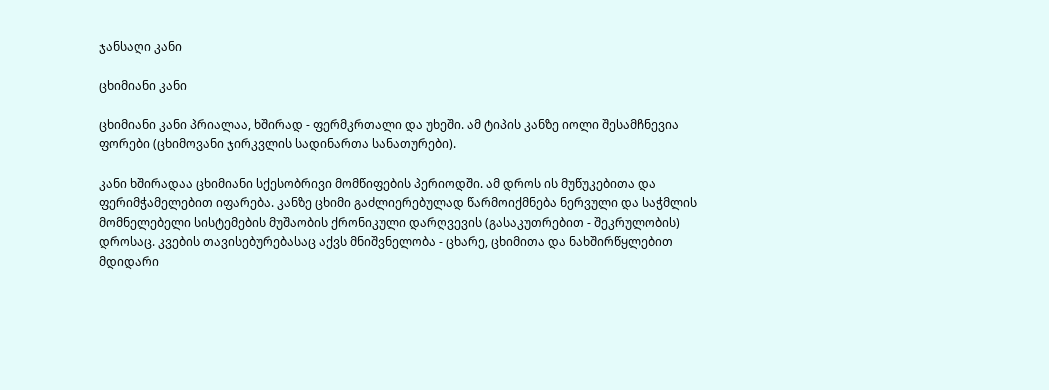ჯანსაღი კანი

ცხიმიანი კანი

ცხიმიანი კანი პრიალაა, ხშირად - ფერმკრთალი და უხეში. ამ ტიპის კანზე იოლი შესამჩნევია ფორები (ცხიმოვანი ჯირკვლის სადინართა სანათურები).

კანი ხშირადაა ცხიმიანი სქესობრივი მომწიფების პერიოდში. ამ დროს ის მუწუკებითა და ფერიმჭამელებით იფარება. კანზე ცხიმი გაძლიერებულად წარმოიქმნება ნერვული და საჭმლის მომნელებელი სისტემების მუშაობის ქრონიკული დარღვევის (გასაკუთრებით - შეკრულობის) დროსაც. კვების თავისებურებასაც აქვს მნიშვნელობა - ცხარე, ცხიმითა და ნახშირწყლებით მდიდარი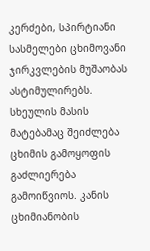კერძები, სპირტიანი სასმელები ცხიმოვანი ჯირკვლების მუშაობას ასტიმულირებს. სხეულის მასის მატებამაც შეიძლება ცხიმის გამოყოფის გაძლიერება გამოიწვიოს. კანის ცხიმიანობის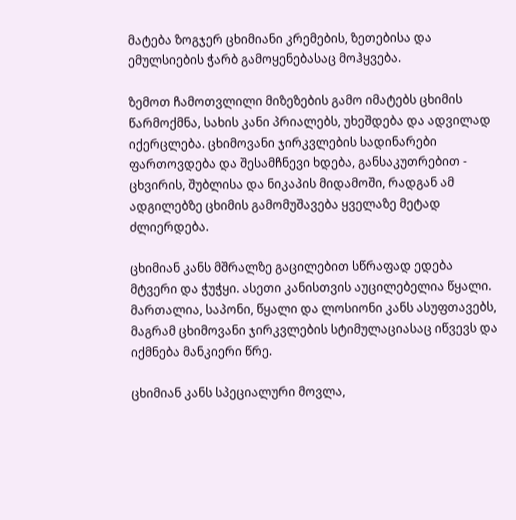მატება ზოგჯერ ცხიმიანი კრემების, ზეთებისა და ემულსიების ჭარბ გამოყენებასაც მოჰყვება.

ზემოთ ჩამოთვლილი მიზეზების გამო იმატებს ცხიმის წარმოქმნა, სახის კანი პრიალებს, უხეშდება და ადვილად იქერცლება. ცხიმოვანი ჯირკვლების სადინარები ფართოვდება და შესამჩნევი ხდება, განსაკუთრებით - ცხვირის, შუბლისა და ნიკაპის მიდამოში, რადგან ამ ადგილებზე ცხიმის გამომუშავება ყველაზე მეტად ძლიერდება.

ცხიმიან კანს მშრალზე გაცილებით სწრაფად ედება მტვერი და ჭუჭყი. ასეთი კანისთვის აუცილებელია წყალი. მართალია, საპონი, წყალი და ლოსიონი კანს ასუფთავებს, მაგრამ ცხიმოვანი ჯირკვლების სტიმულაციასაც იწვევს და იქმნება მანკიერი წრე.

ცხიმიან კანს სპეციალური მოვლა,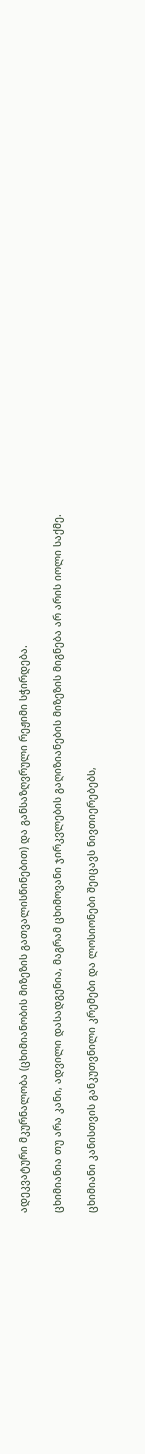ადეკვატური მკურნალობა (ცხიმიანობის მიზეზის გათვალისწინებით) და განსაზღვრული რეჟიმი სჭირდება.

ცხიმიანია თუ არა კანი, ადვილი დასადგენია, მაგრამ ცხიმოვანი ჯირკვლების გაღიზიანების მიზეზის მიგნება არ არის იოლი საქმე.

ცხიმიანი კანისთვის განკუთვნილი კრემები და ლოსიონები შეიცავს ნივთიერებებს,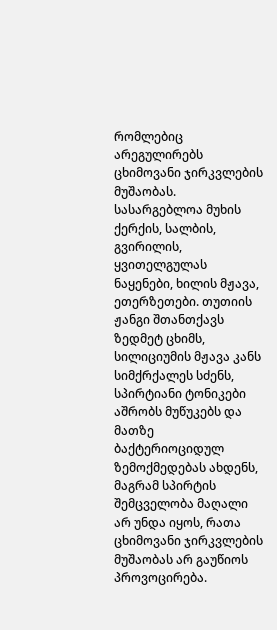რომლებიც არეგულირებს ცხიმოვანი ჯირკვლების მუშაობას. სასარგებლოა მუხის ქერქის, სალბის, გვირილის, ყვითელგულას ნაყენები, ხილის მჟავა, ეთერზეთები. თუთიის ჟანგი შთანთქავს ზედმეტ ცხიმს, სილიციუმის მჟავა კანს სიმქრქალეს სძენს, სპირტიანი ტონიკები აშრობს მუწუკებს და მათზე ბაქტერიოციდულ ზემოქმედებას ახდენს, მაგრამ სპირტის შემცველობა მაღალი არ უნდა იყოს, რათა ცხიმოვანი ჯირკვლების მუშაობას არ გაუწიოს პროვოცირება.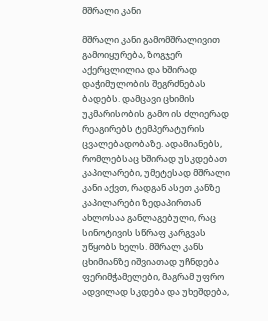მშრალი კანი

მშრალი კანი გამომშრალივით გამოიყურება, ზოგჯერ აქერცლილია და ხშირად დაჭიმულობის შეგრძნებას ბადებს. დამცავი ცხიმის უკმარისობის გამო ის ძლიერად რეაგირებს ტემპერატურის ცვალებადობაზე. ადამიანებს, რომლებსაც ხშირად უსკდებათ კაპილარები, უმეტესად მშრალი კანი აქვთ, რადგან ასეთ კანზე კაპილარები ზედაპირთან ახლოსაა განლაგებული, რაც სინოტივის სწრაფ კარგვას უწყობს ხელს. მშრალ კანს ცხიმიანზე იშვიათად უჩნდება ფერიმჭამელები, მაგრამ უფრო ადვილად სკდება და უხეშდება,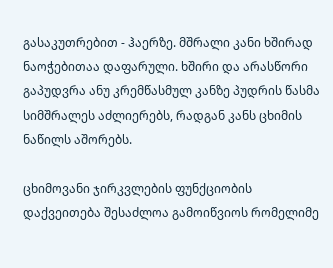გასაკუთრებით - ჰაერზე. მშრალი კანი ხშირად ნაოჭებითაა დაფარული. ხშირი და არასწორი გაპუდვრა ანუ კრემწასმულ კანზე პუდრის წასმა სიმშრალეს აძლიერებს, რადგან კანს ცხიმის ნაწილს აშორებს.

ცხიმოვანი ჯირკვლების ფუნქციობის დაქვეითება შესაძლოა გამოიწვიოს რომელიმე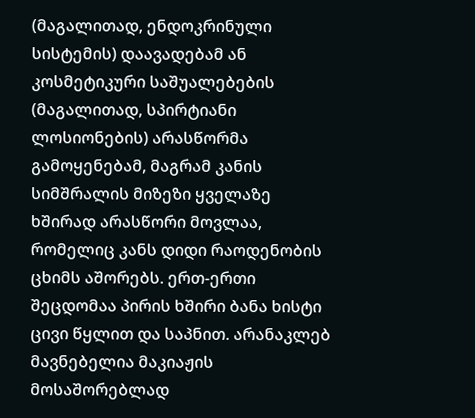(მაგალითად, ენდოკრინული სისტემის) დაავადებამ ან კოსმეტიკური საშუალებების (მაგალითად, სპირტიანი ლოსიონების) არასწორმა გამოყენებამ, მაგრამ კანის სიმშრალის მიზეზი ყველაზე ხშირად არასწორი მოვლაა, რომელიც კანს დიდი რაოდენობის ცხიმს აშორებს. ერთ-ერთი შეცდომაა პირის ხშირი ბანა ხისტი ცივი წყლით და საპნით. არანაკლებ მავნებელია მაკიაჟის მოსაშორებლად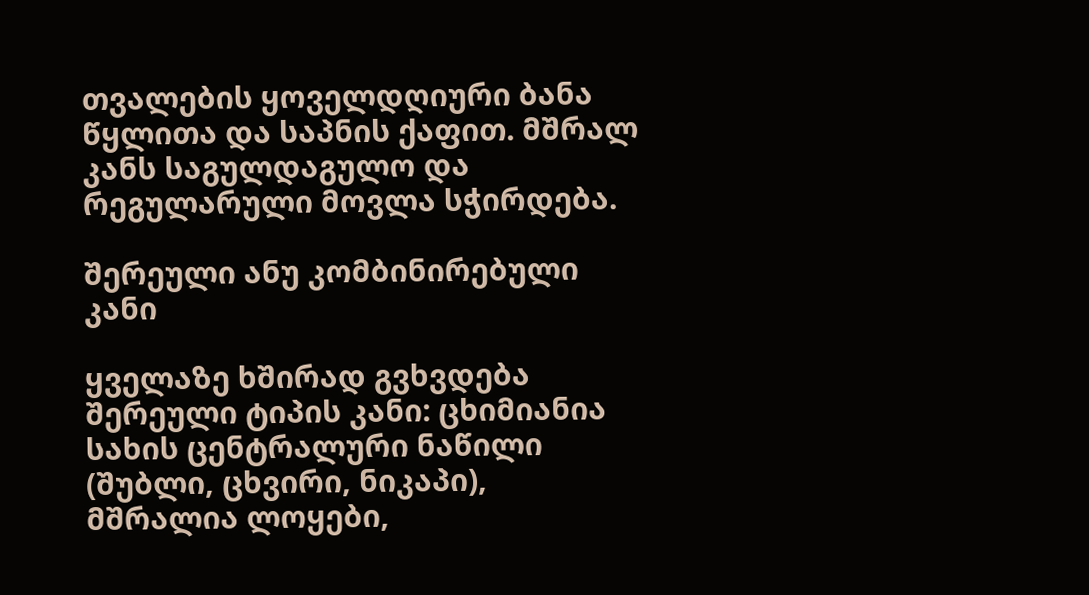თვალების ყოველდღიური ბანა წყლითა და საპნის ქაფით. მშრალ კანს საგულდაგულო და რეგულარული მოვლა სჭირდება.

შერეული ანუ კომბინირებული კანი

ყველაზე ხშირად გვხვდება შერეული ტიპის კანი: ცხიმიანია სახის ცენტრალური ნაწილი (შუბლი, ცხვირი, ნიკაპი), მშრალია ლოყები,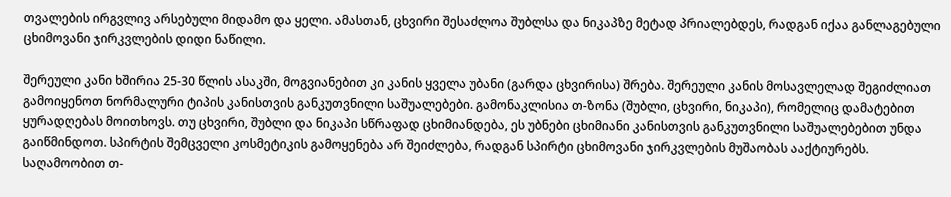თვალების ირგვლივ არსებული მიდამო და ყელი. ამასთან, ცხვირი შესაძლოა შუბლსა და ნიკაპზე მეტად პრიალებდეს, რადგან იქაა განლაგებული ცხიმოვანი ჯირკვლების დიდი ნაწილი.

შერეული კანი ხშირია 25-30 წლის ასაკში, მოგვიანებით კი კანის ყველა უბანი (გარდა ცხვირისა) შრება. შერეული კანის მოსავლელად შეგიძლიათ გამოიყენოთ ნორმალური ტიპის კანისთვის განკუთვნილი საშუალებები. გამონაკლისია თ-ზონა (შუბლი, ცხვირი, ნიკაპი), რომელიც დამატებით ყურადღებას მოითხოვს. თუ ცხვირი, შუბლი და ნიკაპი სწრაფად ცხიმიანდება, ეს უბნები ცხიმიანი კანისთვის განკუთვნილი საშუალებებით უნდა გაიწმინდოთ. სპირტის შემცველი კოსმეტიკის გამოყენება არ შეიძლება, რადგან სპირტი ცხიმოვანი ჯირკვლების მუშაობას ააქტიურებს. საღამოობით თ-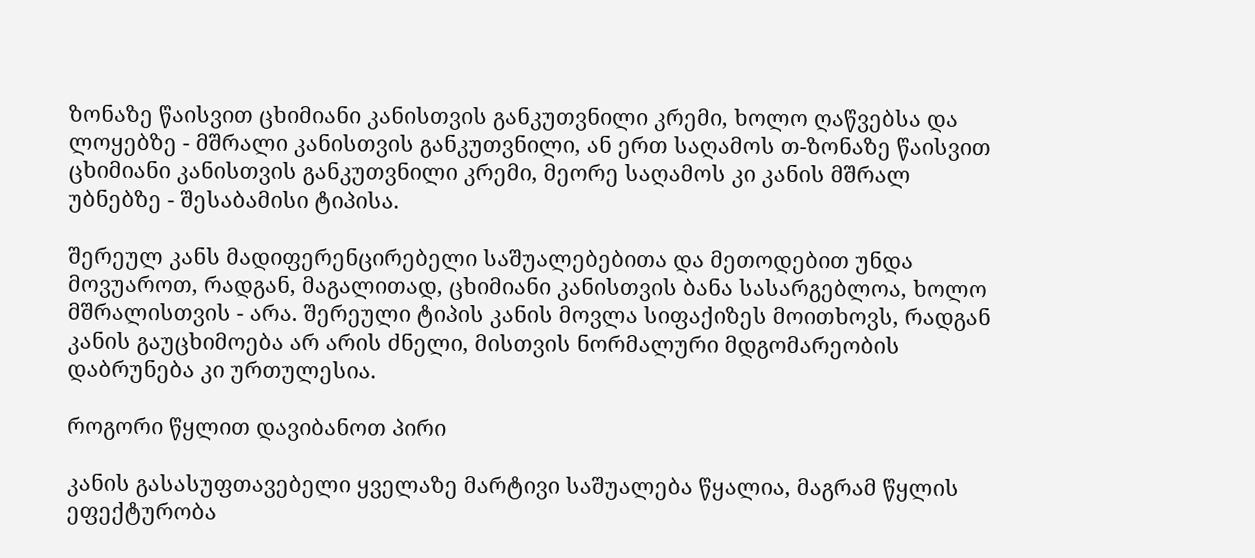ზონაზე წაისვით ცხიმიანი კანისთვის განკუთვნილი კრემი, ხოლო ღაწვებსა და ლოყებზე - მშრალი კანისთვის განკუთვნილი, ან ერთ საღამოს თ-ზონაზე წაისვით ცხიმიანი კანისთვის განკუთვნილი კრემი, მეორე საღამოს კი კანის მშრალ უბნებზე - შესაბამისი ტიპისა.

შერეულ კანს მადიფერენცირებელი საშუალებებითა და მეთოდებით უნდა მოვუაროთ, რადგან, მაგალითად, ცხიმიანი კანისთვის ბანა სასარგებლოა, ხოლო მშრალისთვის - არა. შერეული ტიპის კანის მოვლა სიფაქიზეს მოითხოვს, რადგან კანის გაუცხიმოება არ არის ძნელი, მისთვის ნორმალური მდგომარეობის დაბრუნება კი ურთულესია.

როგორი წყლით დავიბანოთ პირი

კანის გასასუფთავებელი ყველაზე მარტივი საშუალება წყალია, მაგრამ წყლის ეფექტურობა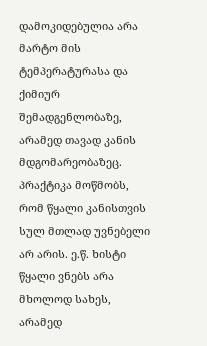დამოკიდებულია არა მარტო მის ტემპერატურასა და ქიმიურ შემადგენლობაზე, არამედ თავად კანის მდგომარეობაზეც. პრაქტიკა მოწმობს, რომ წყალი კანისთვის სულ მთლად უვნებელი არ არის. ე.წ. ხისტი წყალი ვნებს არა მხოლოდ სახეს, არამედ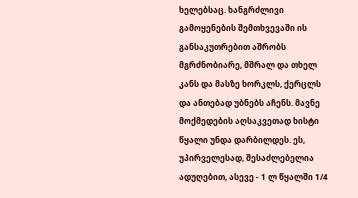ხელებსაც. ხანგრძლივი გამოყენების შემთხვევაში ის განსაკუთრებით აშრობს მგრძნობიარე, მშრალ და თხელ კანს და მასზე ხორკლს, ქერცლს და ანთებად უბნებს აჩენს. მავნე მოქმედების აღსაკვეთად ხისტი წყალი უნდა დარბილდეს. ეს, უპირველესად, შესაძლებელია ადუღებით, ასევე - 1 ლ წყალში 1/4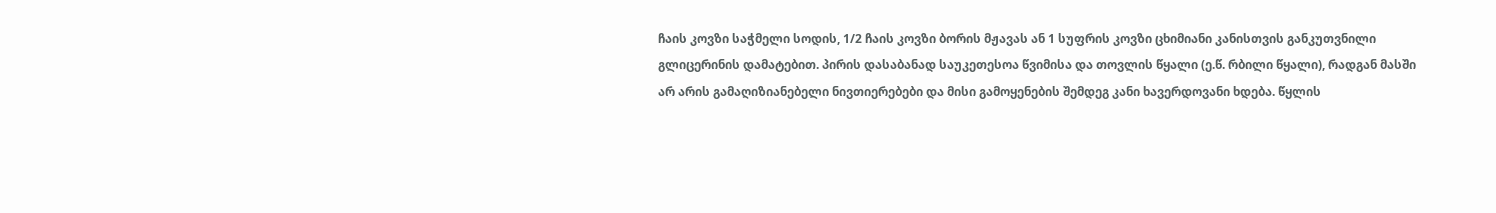ჩაის კოვზი საჭმელი სოდის, 1/2 ჩაის კოვზი ბორის მჟავას ან 1 სუფრის კოვზი ცხიმიანი კანისთვის განკუთვნილი გლიცერინის დამატებით. პირის დასაბანად საუკეთესოა წვიმისა და თოვლის წყალი (ე.წ. რბილი წყალი), რადგან მასში არ არის გამაღიზიანებელი ნივთიერებები და მისი გამოყენების შემდეგ კანი ხავერდოვანი ხდება. წყლის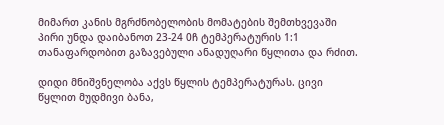მიმართ კანის მგრძნობელობის მომატების შემთხვევაში პირი უნდა დაიბანოთ 23-24 0ჩ ტემპერატურის 1:1 თანაფარდობით გაზავებული ანადუღარი წყლითა და რძით.

დიდი მნიშვნელობა აქვს წყლის ტემპერატურას. ცივი წყლით მუდმივი ბანა,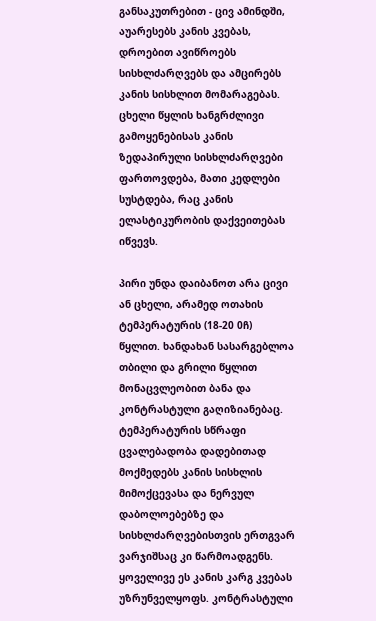განსაკუთრებით - ცივ ამინდში, აუარესებს კანის კვებას, დროებით ავიწროებს სისხლძარღვებს და ამცირებს კანის სისხლით მომარაგებას. ცხელი წყლის ხანგრძლივი გამოყენებისას კანის ზედაპირული სისხლძარღვები ფართოვდება, მათი კედლები სუსტდება, რაც კანის ელასტიკურობის დაქვეითებას იწვევს.

პირი უნდა დაიბანოთ არა ცივი ან ცხელი, არამედ ოთახის ტემპერატურის (18-20 0ჩ) წყლით. ხანდახან სასარგებლოა თბილი და გრილი წყლით მონაცვლეობით ბანა და კონტრასტული გაღიზიანებაც. ტემპერატურის სწრაფი ცვალებადობა დადებითად მოქმედებს კანის სისხლის მიმოქცევასა და ნერვულ დაბოლოებებზე და სისხლძარღვებისთვის ერთგვარ ვარჯიშსაც კი წარმოადგენს. ყოველივე ეს კანის კარგ კვებას უზრუნველყოფს. კონტრასტული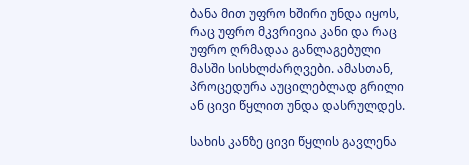ბანა მით უფრო ხშირი უნდა იყოს, რაც უფრო მკვრივია კანი და რაც უფრო ღრმადაა განლაგებული მასში სისხლძარღვები. ამასთან, პროცედურა აუცილებლად გრილი ან ცივი წყლით უნდა დასრულდეს.

სახის კანზე ცივი წყლის გავლენა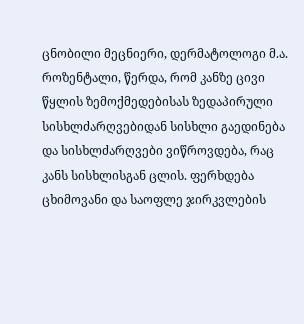ცნობილი მეცნიერი, დერმატოლოგი მ.ა. როზენტალი, წერდა, რომ კანზე ცივი წყლის ზემოქმედებისას ზედაპირული სისხლძარღვებიდან სისხლი გაედინება და სისხლძარღვები ვიწროვდება, რაც კანს სისხლისგან ცლის. ფერხდება ცხიმოვანი და საოფლე ჯირკვლების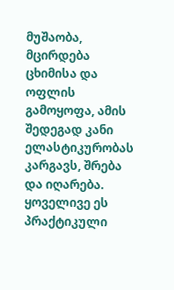მუშაობა, მცირდება ცხიმისა და ოფლის გამოყოფა, ამის შედეგად კანი ელასტიკურობას კარგავს, შრება და იღარება. ყოველივე ეს პრაქტიკული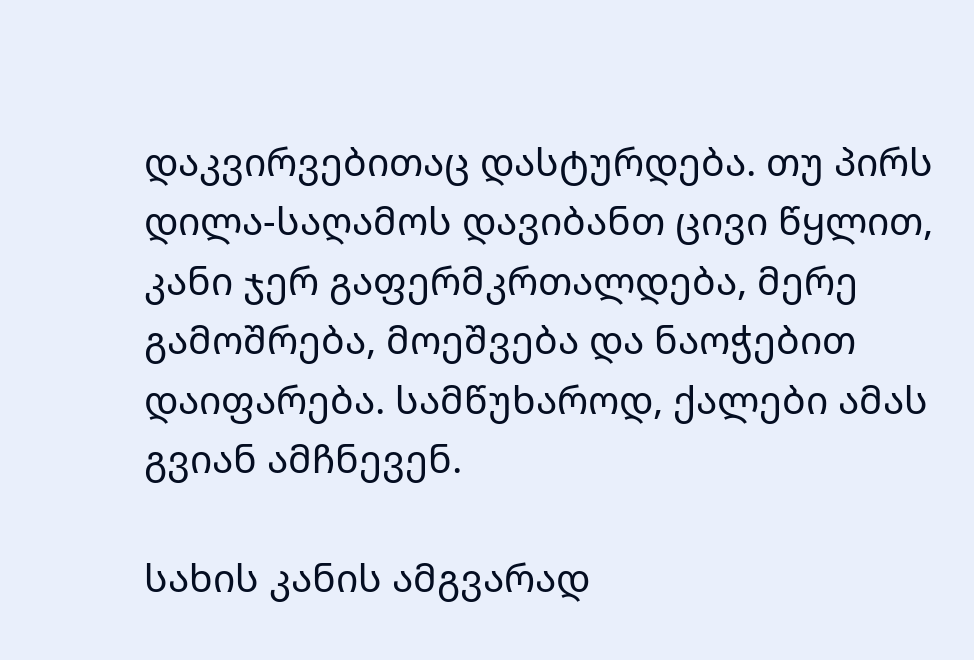დაკვირვებითაც დასტურდება. თუ პირს დილა-საღამოს დავიბანთ ცივი წყლით, კანი ჯერ გაფერმკრთალდება, მერე გამოშრება, მოეშვება და ნაოჭებით დაიფარება. სამწუხაროდ, ქალები ამას გვიან ამჩნევენ.

სახის კანის ამგვარად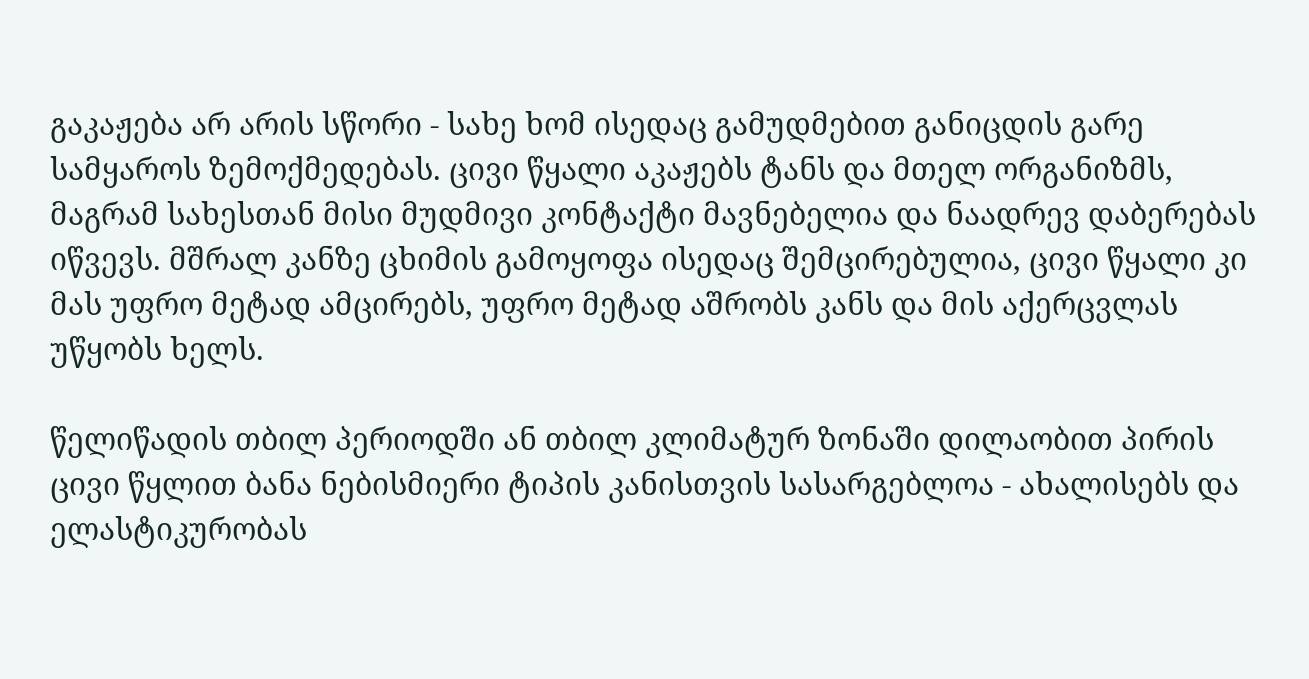გაკაჟება არ არის სწორი - სახე ხომ ისედაც გამუდმებით განიცდის გარე სამყაროს ზემოქმედებას. ცივი წყალი აკაჟებს ტანს და მთელ ორგანიზმს, მაგრამ სახესთან მისი მუდმივი კონტაქტი მავნებელია და ნაადრევ დაბერებას იწვევს. მშრალ კანზე ცხიმის გამოყოფა ისედაც შემცირებულია, ცივი წყალი კი მას უფრო მეტად ამცირებს, უფრო მეტად აშრობს კანს და მის აქერცვლას უწყობს ხელს.

წელიწადის თბილ პერიოდში ან თბილ კლიმატურ ზონაში დილაობით პირის ცივი წყლით ბანა ნებისმიერი ტიპის კანისთვის სასარგებლოა - ახალისებს და ელასტიკურობას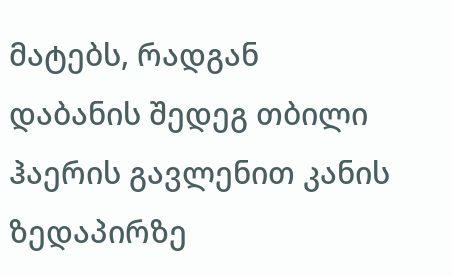მატებს, რადგან დაბანის შედეგ თბილი ჰაერის გავლენით კანის ზედაპირზე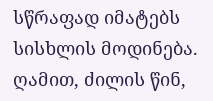სწრაფად იმატებს სისხლის მოდინება. ღამით, ძილის წინ,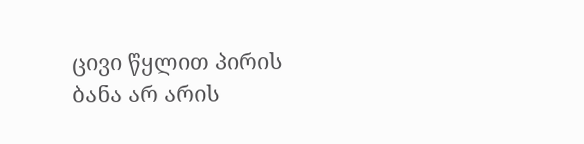ცივი წყლით პირის ბანა არ არის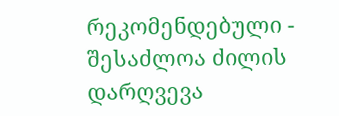რეკომენდებული - შესაძლოა ძილის დარღვევა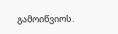გამოიწვიოს.